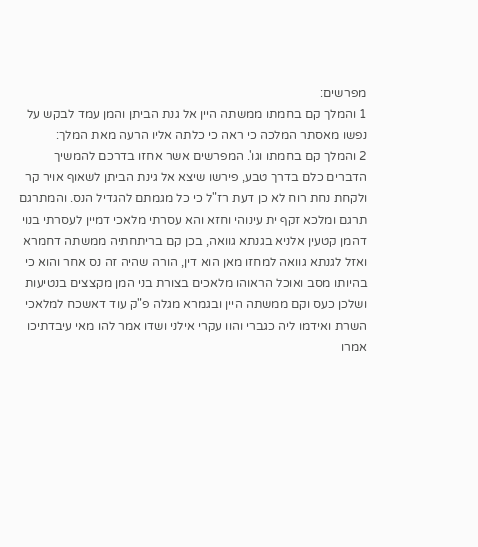מפרשים:
1 והמלך קם בחמתו ממשתה היין אל גנת הביתן והמן עמד לבקש על נפשו מאסתר המלכה כי ראה כי כלתה אליו הרעה מאת המלך:
2 והמלך קם בחמתו וגו'. המפרשים אשר אחזו בדרכם להמשיך הדברים כלם בדרך טבע, פירשו שיצא אל גינת הביתן לשאוף אויר קר ולקחת נחת רוח לא כן דעת רז"ל כי כל מגמתם להגדיל הנס. והמתרגם תרגם ומלכא זקף ית עינוהי וחזא והא עסרתי מלאכי דמיין לעסרתי בנוי דהמן קטעין אלניא בגנתא גוואה, בכן קם בריתחתיה ממשתה דחמרא ואזל לגנתא גוואה למחזו מאן הוא דין, הורה שהיה זה נס אחר והוא כי בהיותו מסב ואוכל הראוהו מלאכים בצורת בני המן מקצצים בנטיעות ושלכן כעס וקם ממשתה היין ובגמרא מגלה פ"ק עוד דאשכח למלאכי השרת ואידמו ליה כגברי והוו עקרי אילני ושדו אמר להו מאי עיבדתיכו אמרו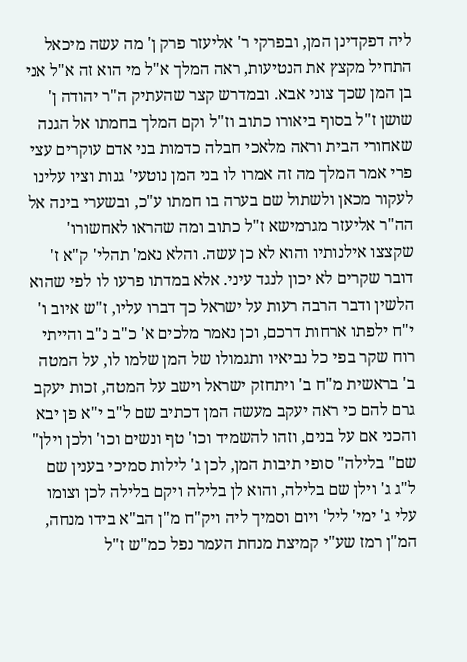ליה דפקדינן המן, ובפרקי ר' אליעזר פרק ן' מה עשה מיכאל התחיל מקצץ את הנטיעות, ראה המלך א"ל מי הוא זה א"ל אני בן המן שכך צוני אבא. ובמדרש קצר שהעתיק ה"ר יהודה ן' שושן ז"ל בסוף ביאורו כתוב וז"ל וקם המלך בחמתו אל הגנה שאחורי הבית וראה מלאכי חבלה כדמות בני אדם עוקרים עצי פרי אמר המלך מה זה אמרו לו בני המן נוטעי' גנות וציו עלינו לעקור מכאן ולשתול שם בערה בו חמתו ע"כ, ובשערי בינה אל הה"ר אליעזר מגרמישא ז"ל כתוב ומה שהראו לאחשורו' שקצצו אילנותיו והוא לא כן עשה. והלא נאמ' תהלי' ק"א ז' דובר שקרים לא יכון לנגד עיני. אלא במדתו פרעו לו לפי שהוא הלשין ודבר הרבה רעות על ישראל כך דברו עליו, ז"ש איוב ו' י"ח ילפתו ארחות דרכם, וכן נאמר מלכים א' כ"ב נ"ב והייתי רוח שקר בפי כל נביאיו ותגמולו של המן שלמו לו, על המטה ב' בראשית מ"ח ב' ויתחזק ישראל וישב על המטה, זכות יעקב גרם להם כי ראה יעקב מעשה המן דכתיב שם ל"ב י"א פן יבא והכני אם על בנים, וזהו להשמיד וכו' טף ונשים וכו' ולכן וילן" שם" בלילה" סופי תיבות המן, לכן ג' לילות סמיכי בענין שם ל"ג ג' וילן שם בלילה, והוא לן בלילה ויקם בלילה לכן וצומו עלי ג' ימי' ליל' ויום וסמיך ליה ויק"ח מ"ן הב"א בידו מנחה, המ"ן רמז שע"י קמיצת מנחת העמר נפל כמ"ש ז"ל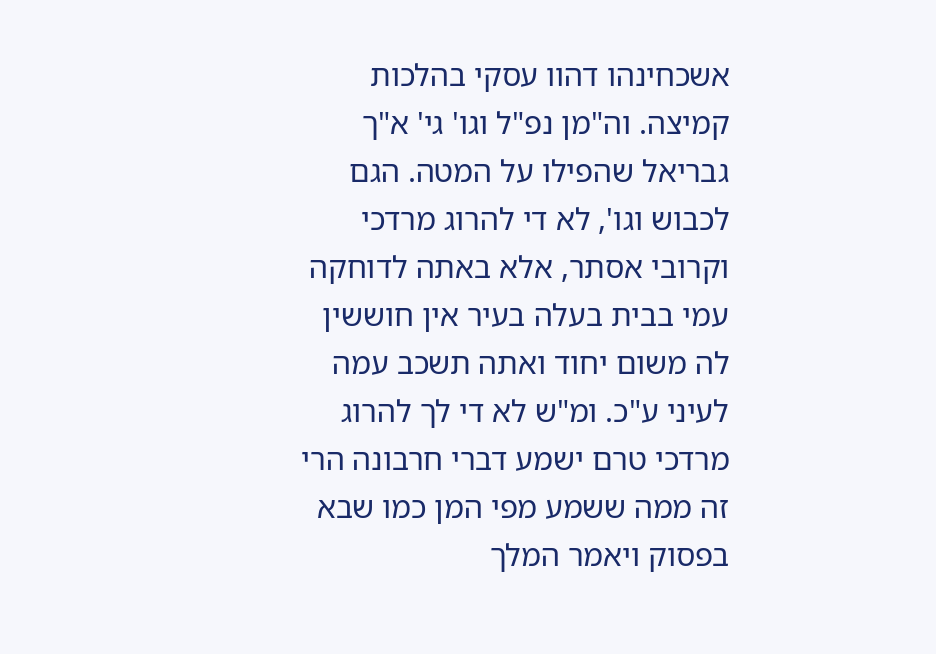אשכחינהו דהוו עסקי בהלכות קמיצה. וה"מן נפ"ל וגו' גי' א"ך גבריאל שהפילו על המטה. הגם לכבוש וגו', לא די להרוג מרדכי וקרובי אסתר, אלא באתה לדוחקה עמי בבית בעלה בעיר אין חוששין לה משום יחוד ואתה תשכב עמה לעיני ע"כ. ומ"ש לא די לך להרוג מרדכי טרם ישמע דברי חרבונה הרי זה ממה ששמע מפי המן כמו שבא בפסוק ויאמר המלך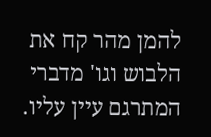להמן מהר קח את הלבוש וגו' מדברי המתרגם עיין עליו.